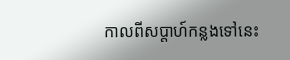កាលពីសប្តាហ៍កន្លងទៅនេះ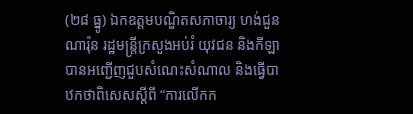(២៨ ធ្នូ) ឯកឧត្តមបណ្ឌិតសភាចារ្យ ហង់ជួន ណារ៉ុន រដ្ឋមន្រ្តីក្រសួងអប់រំ យុវជន និងកីឡា បានអញ្ជើញជួបសំណេះសំណាល និងធ្វើបាឋកថាពិសេសស្តីពី “ការលើកក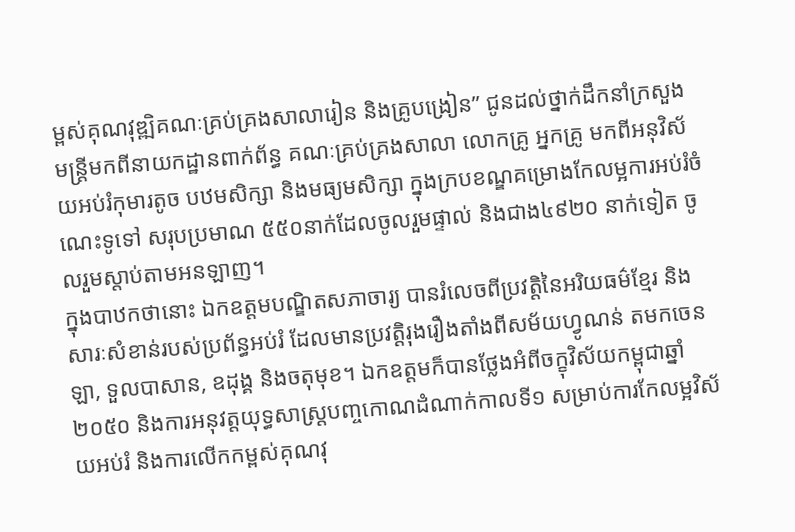ម្ពស់គុណវុឌ្ឍិគណៈគ្រប់គ្រងសាលារៀន និងគ្រូបង្រៀន” ជូនដល់ថ្នាក់ដឹកនាំក្រសួង មន្ត្រីមកពីនាយកដ្ឋានពាក់ព័ន្ធ គណៈគ្រប់គ្រងសាលា លោកគ្រូ អ្នកគ្រូ មកពីអនុវិស័យអប់រំកុមារតូច បឋមសិក្សា និងមធ្យមសិក្សា ក្នុងក្របខណ្ឌគម្រោងកែលម្អការអប់រំចំណេះទូទៅ សរុបប្រមាណ ៥៥០នាក់ដែលចូលរួមផ្ទាល់ និងជាង៤៩២០ នាក់ទៀត ចូលរួមស្តាប់តាមអនឡាញ។
ក្នុងបាឋកថានោះ ឯកឧត្តមបណ្ឌិតសភាចារ្យ បានរំលេចពីប្រវត្តិនៃអរិយធម៌ខ្មែរ និងសារៈសំខាន់របស់ប្រព័ន្ធអប់រំ ដែលមានប្រវត្តិរុងរឿងតាំងពីសម័យហ្វូណន់ តមកចេនឡា, ទួលបាសាន, ឧដុង្គ និងចតុមុខ។ ឯកឧត្តមក៏បានថ្លែងអំពីចក្ខុវិស័យកម្ពុជាឆ្នាំ២០៥០ និងការអនុវត្តយុទ្ធសាស្ត្របញ្ចកោណដំណាក់កាលទី១ សម្រាប់ការកែលម្អវិស័យអប់រំ និងការលើកកម្ពស់គុណវុ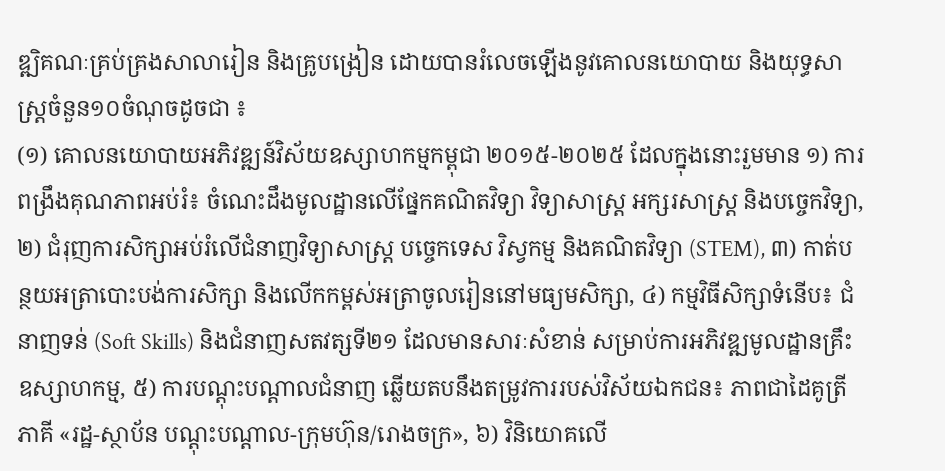ឌ្ឍិគណៈគ្រប់គ្រងសាលារៀន និងគ្រូបង្រៀន ដោយបានរំលេចឡើងនូវគោលនយោបាយ និងយុទ្ធសាស្រ្តចំនួន១០ចំណុចដូចជា ៖
(១) គោលនយោបាយអភិវឌ្ឍន៍វិស័យឧស្សាហកម្មកម្ពុជា ២០១៥-២០២៥ ដែលក្នុងនោះរួមមាន ១) ការពង្រឹងគុណភាពអប់រំ៖ ចំណេះដឹងមូលដ្ឋានលើផ្នែកគណិតវិទ្យា វិទ្យាសាស្រ្ត អក្សរសាស្ត្រ និងបច្ចេកវិទ្យា, ២) ជំរុញការសិក្សាអប់រំលើជំនាញវិទ្យាសាស្រ្ត បច្ចេកទេស វិស្វកម្ម និងគណិតវិទ្យា (STEM), ៣) កាត់បន្ថយអត្រាបោះបង់ការសិក្សា និងលើកកម្ពស់អត្រាចូលរៀននៅមធ្យមសិក្សា, ៤) កម្មវិធីសិក្សាទំនើប៖ ជំនាញទន់ (Soft Skills) និងជំនាញសតវត្សទី២១ ដែលមានសារៈសំខាន់ សម្រាប់ការអភិវឌ្ឍមូលដ្ឋានគ្រឹះឧស្សាហកម្ម, ៥) ការបណ្តុះបណ្តាលជំនាញ ឆ្លើយតបនឹងតម្រូវការរបស់វិស័យឯកជន៖ ភាពជាដៃគូត្រីភាគី «រដ្ឋ-ស្ថាប័ន បណ្តុះបណ្តាល-ក្រុមហ៊ុន/រោងចក្រ», ៦) វិនិយោគលើ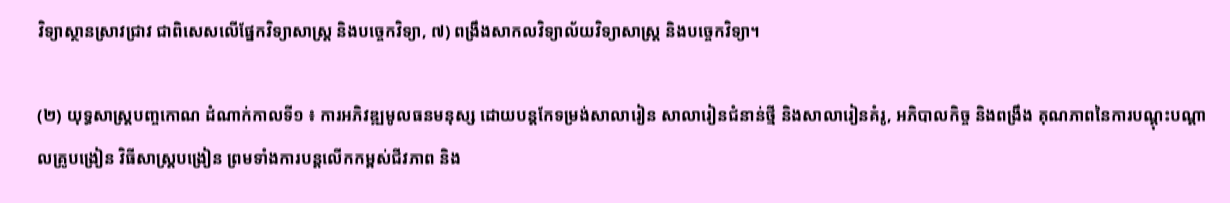វិទ្យាស្ថានស្រាវជ្រាវ ជាពិសេសលើផ្នែកវិទ្យាសាស្ត្រ និងបច្ចេកវិទ្យា, ៧) ពង្រឹងសាកលវិទ្យាល័យវិទ្យាសាស្រ្ត និងបច្ចេកវិទ្យា។

(២) យុទ្ធសាស្ត្របញ្ចកោណ ដំណាក់កាលទី១ ៖ ការអភិវឌ្ឍមូលធនមនុស្ស ដោយបន្តកែទម្រង់សាលារៀន សាលារៀនជំនាន់ថ្មី និងសាលារៀនគំរូ, អភិបាលកិច្ច និងពង្រឹង គុណភាពនៃការបណ្តុះបណ្តាលគ្រូបង្រៀន វិធីសាស្ត្របង្រៀន ព្រមទាំងការបន្តលើកកម្ពស់ជីវភាព និង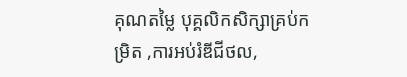គុណតម្លៃ បុគ្គលិកសិក្សាគ្រប់កម្រិត ,ការអប់រំឌីជីថល,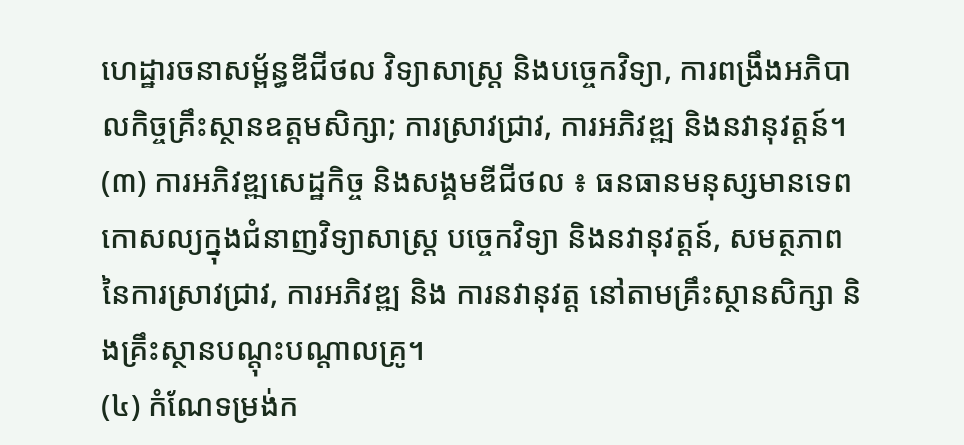ហេដ្ឋារចនាសម្ព័ន្ធឌីជីថល វិទ្យាសាស្ត្រ និងបច្ចេកវិទ្យា, ការពង្រឹងអភិបាលកិច្ចគ្រឹះស្ថានឧត្តមសិក្សា; ការស្រាវជ្រាវ, ការអភិវឌ្ឍ និងនវានុវត្តន៍។
(៣) ការអភិវឌ្ឍសេដ្ឋកិច្ច និងសង្គមឌីជីថល ៖ ធនធានមនុស្សមានទេពកោសល្យក្នុងជំនាញវិទ្យាសាស្ត្រ បច្ចេកវិទ្យា និងនវានុវត្តន៍, សមត្ថភាពនៃការស្រាវជ្រាវ, ការអភិវឌ្ឍ និង ការនវានុវត្ត នៅតាមគ្រឹះស្ថានសិក្សា និងគ្រឹះស្ថានបណ្តុះបណ្តាលគ្រូ។
(៤) កំណែទម្រង់ក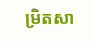ម្រិតសា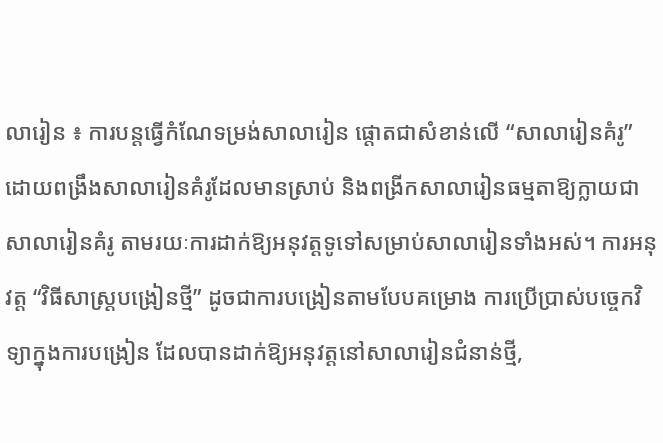លារៀន ៖ ការបន្តធ្វើកំណែទម្រង់សាលារៀន ផ្តោតជាសំខាន់លើ “សាលារៀនគំរូ” ដោយពង្រឹងសាលារៀនគំរូដែលមានស្រាប់ និងពង្រីកសាលារៀនធម្មតាឱ្យក្លាយជាសាលារៀនគំរូ តាមរយៈការដាក់ឱ្យអនុវត្តទូទៅសម្រាប់សាលារៀនទាំងអស់។ ការអនុវត្ត “វិធីសាស្ត្របង្រៀនថ្មី” ដូចជាការបង្រៀនតាមបែបគម្រោង ការប្រើប្រាស់បច្ចេកវិទ្យាក្នុងការបង្រៀន ដែលបានដាក់ឱ្យអនុវត្តនៅសាលារៀនជំនាន់ថ្មី,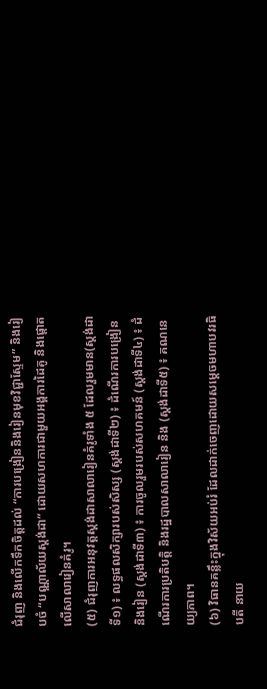ជំរុញ និងលើកទឹកចិត្តដល់ “ការបង្រៀននិងរៀនមុខវិជ្ជាស្ទែម” និងរៀបចំ “បណ្ណាល័យស្តង់ដា” ដោយសហការជាមួយអង្គការដៃគូ និងផ្តោតលើសាលារៀនគំរូ។
(៥) ជំរុញការអនុវត្តស្តង់ដាសាលារៀនគំរូទាំង ៥ ដែលរួមមាន(ស្តង់ដាទី១) ៖ លទ្ធផលសិក្សារបស់សិស្ស (ស្តង់ដាទី២) ៖ ដំណើរការបង្រៀន និងរៀន (ស្តង់ដាទី៣) ៖ ការចូលរួមរបស់សហគមន៍ (ស្តង់ដាទី៤) ៖ ដំណើរការប្រតិបត្តិ និងរដ្ឋបាលសាលារៀន និង (ស្តង់ដាទី៥) ៖ គណនេយ្យភាព។
(៦) វិធានគន្លឹះក្នុងវិស័យអប់រំ ដែលដាក់ចេញដោយសម្តេចមហាបវរធិបតី នាយ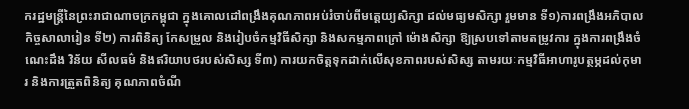ករដ្ឋមន្ត្រីនៃព្រះរាជាណាចក្រកម្ពុជា ក្នុងគោលដៅពង្រឹងគុណភាពអប់រំចាប់ពីមត្តេយ្យសិក្សា ដល់មធ្យមសិក្សា រួមមាន ទី១)ការពង្រឹងអភិបាលកិច្ចសាលារៀន ទី២) ការពិនិត្យ កែសម្រួល និងរៀបចំកម្មវិធីសិក្សា និងសកម្មភាពក្រៅ ម៉ោងសិក្សា ឱ្យស្របទៅតាមតម្រូវការ ក្នុងការពង្រឹងចំណេះដឹង វិន័យ សីលធម៌ និងឥរិយាបថរបស់សិស្ស ទី៣) ការយកចិត្តទុកដាក់លើសុខភាពរបស់សិស្ស តាមរយៈកម្មវិធីអាហារូបត្ថម្ភដល់កុមារ និងការត្រួតពិនិត្យ គុណភាពចំណី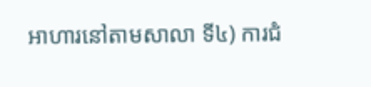អាហារនៅតាមសាលា ទី៤) ការជំ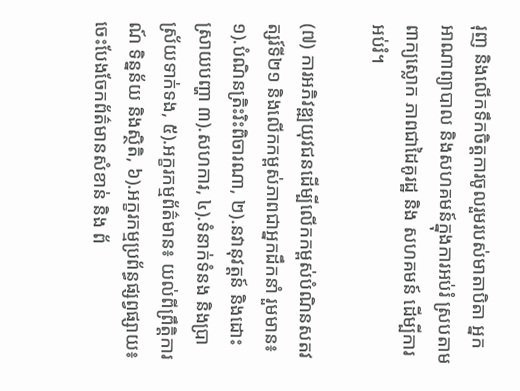រុញ និងលើកទឹកចិត្តការចូលរួមរបស់មាតាបិតា អ្នកអាណាព្យាបាល និងសហគមន៍ក្នុងការអប់រំ ស្របតាមពាក្យស្លោក ភាពជាដៃគូរដ្ឋ និង សហគមន៍ ដើម្បីការអប់រំ។

(៧) ការអភិវឌ្ឍយុវជនដើម្បីលើកកម្ពស់បំណិនសតវត្សរ៍ទី២១ និងលើកកម្ពស់ភាពជាអ្នកដឹកនាំ រួមមាន៖១).បំណិនត្រិះរិះពិចារណា, ២).នវានុវត្តន៍ និងដោះស្រាយបញ្ហា ៣).សហការ, ៤).ទំនាក់ទំនង និងប្រាស្រ័យទាក់ទង, ៥).អក្ខរកម្មព័ត៌មាន៖ យល់ពីព្រឹត្តិការណ៍ ទិន្នន័យ និងស្ថិតិ, ៦).អក្ខរកម្មប្រព័ន្ធផ្សព្វផ្សាយ៖ ចេះបែងចែកព័ត៌មានសំខាន់ និង ព័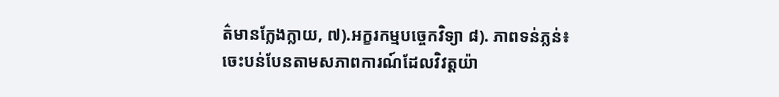ត៌មានក្លែងក្លាយ, ៧).អក្ខរកម្មបច្ចេកវិទ្យា ៨). ភាពទន់ភ្លន់៖ ចេះបន់បែនតាមសភាពការណ៍ដែលវិវត្តយ៉ា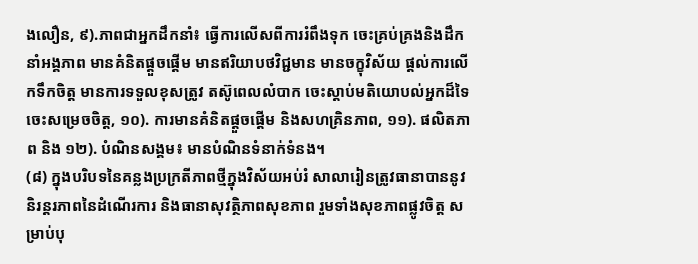ងលឿន, ៩).ភាពជាអ្នកដឹកនាំ៖ ធ្វើការលើសពីការរំពឹងទុក ចេះគ្រប់គ្រងនិងដឹកនាំអង្គភាព មានគំនិតផ្តួចផ្តើម មានឥរិយាបថវិជ្ជមាន មានចក្ខុវិស័យ ផ្តល់ការលើកទឹកចិត្ត មានការទទួលខុសត្រូវ តស៊ូពេលលំបាក ចេះស្តាប់មតិយោបល់អ្នកដ៏ទៃ ចេះសម្រេចចិត្ត, ១០). ការមានគំនិតផ្តួចផ្តើម និងសហគ្រិនភាព, ១១). ផលិតភាព និង ១២). បំណិនសង្គម៖ មានបំណិនទំនាក់ទំនង។
(៨) ក្នុងបរិបទនៃគន្លងប្រក្រតីភាពថ្មីក្នុងវិស័យអប់រំ សាលារៀនត្រូវធានាបាននូវនិរន្តរភាពនៃដំណើរការ និងធានាសុវត្ថិភាពសុខភាព រួមទាំងសុខភាពផ្លូវចិត្ត សម្រាប់បុ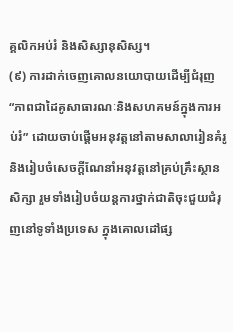គ្គលិកអប់រំ និងសិស្សានុសិស្ស។
(៩) ការដាក់ចេញគោលនយោបាយដើម្បីជំរុញ “ភាពជាដៃគូសាធារណៈនិងសហគមន៍ក្នុងការអប់រំ” ដោយចាប់ផ្តើមអនុវត្តនៅតាមសាលារៀនគំរូ និងរៀបចំសេចក្តីណែនាំអនុវត្តនៅគ្រប់គ្រឹះស្ថានសិក្សា រួមទាំងរៀបចំយន្តការថ្នាក់ជាតិចុះជួយជំរុញនៅទូទាំងប្រទេស ក្នុងគោលដៅផ្ស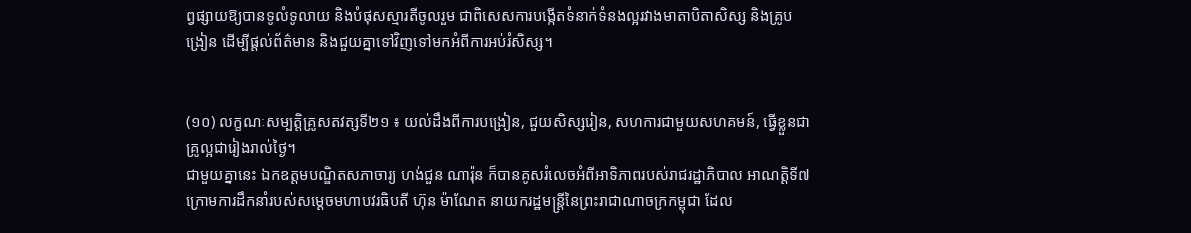ព្វផ្សាយឱ្យបានទូលំទូលាយ និងបំផុសស្មារតីចូលរួម ជាពិសេសការបង្កើតទំនាក់ទំនងល្អរវាងមាតាបិតាសិស្ស និងគ្រូបង្រៀន ដើម្បីផ្តល់ព័ត៌មាន និងជួយគ្នាទៅវិញទៅមកអំពីការអប់រំសិស្ស។


(១០) លក្ខណៈសម្បត្តិគ្រូសតវត្សទី២១ ៖ យល់ដឹងពីការបង្រៀន, ជួយសិស្សរៀន, សហការជាមួយសហគមន៍, ធ្វើខ្លួនជាគ្រូល្អជារៀងរាល់ថ្ងៃ។
ជាមួយគ្នានេះ ឯកឧត្តមបណ្ឌិតសភាចារ្យ ហង់ជួន ណារ៉ុន ក៏បានគូសរំលេចអំពីអាទិភាពរបស់រាជរដ្ឋាភិបាល អាណត្តិទី៧ ក្រោមការដឹកនាំរបស់សម្តេចមហាបវរធិបតី ហ៊ុន ម៉ាណែត នាយករដ្ឋមន្ត្រីនៃព្រះរាជាណាចក្រកម្ពុជា ដែល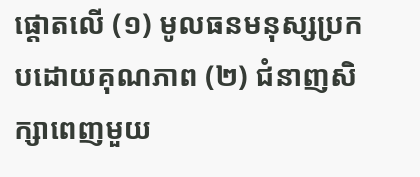ផ្តោតលើ (១) មូលធនមនុស្សប្រកបដោយគុណភាព (២) ជំនាញសិក្សាពេញមួយ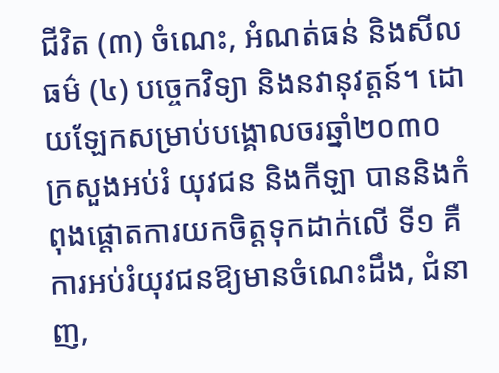ជីវិត (៣) ចំណេះ, អំណត់ធន់ និងសីលធម៌ (៤) បច្ចេកវិទ្យា និងនវានុវត្តន៍។ ដោយឡែកសម្រាប់បង្គោលចរឆ្នាំ២០៣០ ក្រសួងអប់រំ យុវជន និងកីឡា បាននិងកំពុងផ្តោតការយកចិត្តទុកដាក់លើ ទី១ គឺ ការអប់រំយុវជនឱ្យមានចំណេះដឹង, ជំនាញ,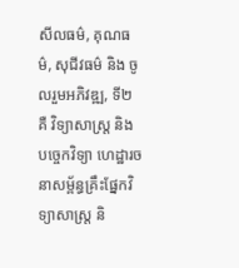សីលធម៌, គុណធម៌, សុជីវធម៌ និង ចូលរួមអភិវឌ្ឍ, ទី២ គឺ វិទ្យាសាស្ត្រ និង បច្ចេកវិទ្យា ហេដ្ឋារចនាសម្ព័ន្ធគ្រឹះផ្នែកវិទ្យាសាស្ត្រ និ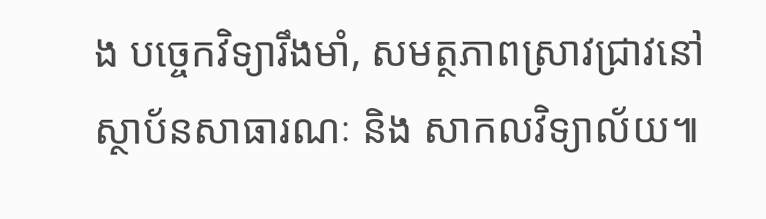ង បច្ចេកវិទ្យារឹងមាំ, សមត្ថភាពស្រាវជ្រាវនៅស្ថាប័នសាធារណៈ និង សាកលវិទ្យាល័យ៕